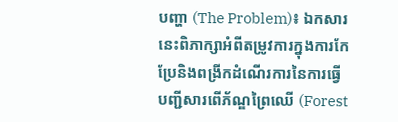បញ្ហា (The Problem)៖ ឯកសារនេះពិភាក្សាអំពីតម្រូវការក្នុងការកែប្រែនិងពង្រីកដំណើរការនៃការធ្វើបញ្ជីសារពើភ័ណ្ឌព្រៃឈើ (Forest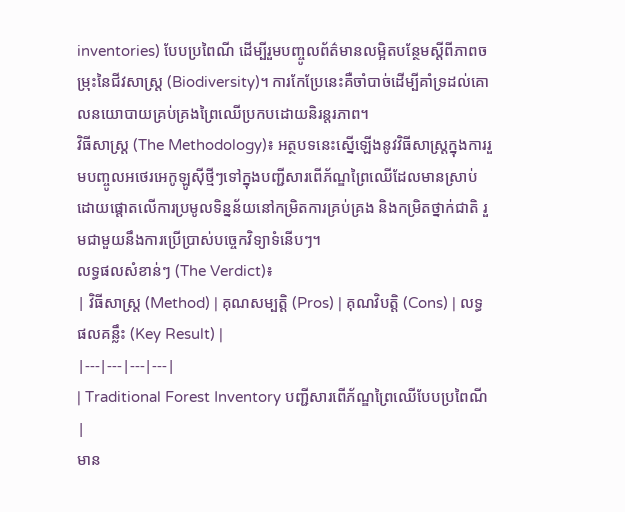inventories) បែបប្រពៃណី ដើម្បីរួមបញ្ចូលព័ត៌មានលម្អិតបន្ថែមស្តីពីភាពចម្រុះនៃជីវសាស្ត្រ (Biodiversity)។ ការកែប្រែនេះគឺចាំបាច់ដើម្បីគាំទ្រដល់គោលនយោបាយគ្រប់គ្រងព្រៃឈើប្រកបដោយនិរន្តរភាព។
វិធីសាស្ត្រ (The Methodology)៖ អត្ថបទនេះស្នើឡើងនូវវិធីសាស្ត្រក្នុងការរួមបញ្ចូលអថេរអេកូឡូស៊ីថ្មីៗទៅក្នុងបញ្ជីសារពើភ័ណ្ឌព្រៃឈើដែលមានស្រាប់ ដោយផ្តោតលើការប្រមូលទិន្នន័យនៅកម្រិតការគ្រប់គ្រង និងកម្រិតថ្នាក់ជាតិ រួមជាមួយនឹងការប្រើប្រាស់បច្ចេកវិទ្យាទំនើបៗ។
លទ្ធផលសំខាន់ៗ (The Verdict)៖
| វិធីសាស្ត្រ (Method) | គុណសម្បត្តិ (Pros) | គុណវិបត្តិ (Cons) | លទ្ធផលគន្លឹះ (Key Result) |
|---|---|---|---|
| Traditional Forest Inventory បញ្ជីសារពើភ័ណ្ឌព្រៃឈើបែបប្រពៃណី |
មាន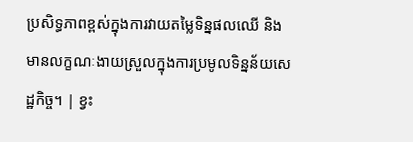ប្រសិទ្ធភាពខ្ពស់ក្នុងការវាយតម្លៃទិន្នផលឈើ និងមានលក្ខណៈងាយស្រួលក្នុងការប្រមូលទិន្នន័យសេដ្ឋកិច្ច។ | ខ្វះ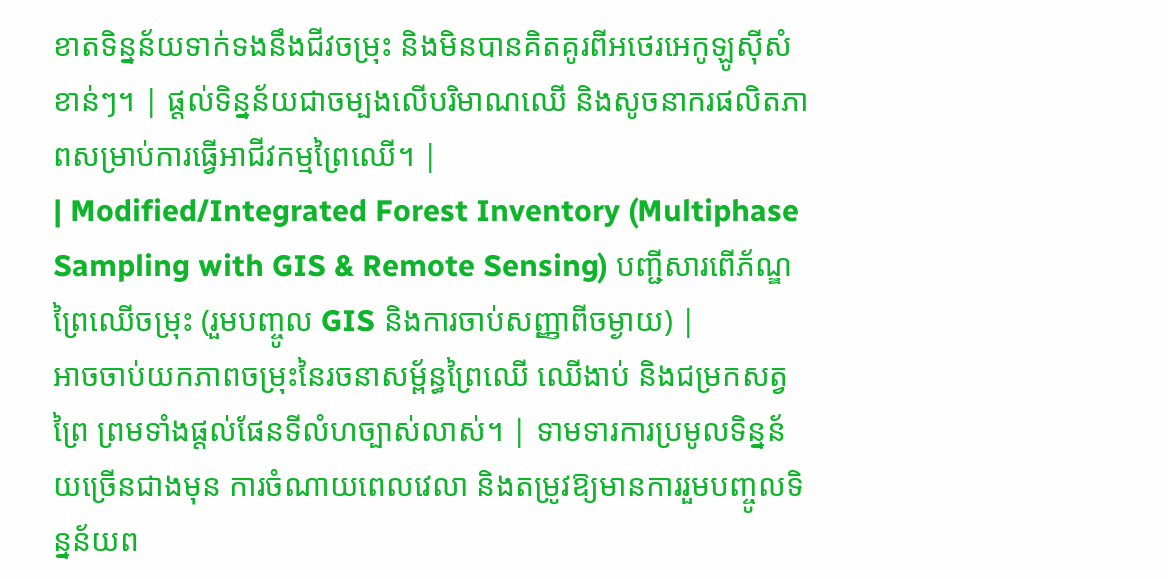ខាតទិន្នន័យទាក់ទងនឹងជីវចម្រុះ និងមិនបានគិតគូរពីអថេរអេកូឡូស៊ីសំខាន់ៗ។ | ផ្តល់ទិន្នន័យជាចម្បងលើបរិមាណឈើ និងសូចនាករផលិតភាពសម្រាប់ការធ្វើអាជីវកម្មព្រៃឈើ។ |
| Modified/Integrated Forest Inventory (Multiphase Sampling with GIS & Remote Sensing) បញ្ជីសារពើភ័ណ្ឌព្រៃឈើចម្រុះ (រួមបញ្ចូល GIS និងការចាប់សញ្ញាពីចម្ងាយ) |
អាចចាប់យកភាពចម្រុះនៃរចនាសម្ព័ន្ធព្រៃឈើ ឈើងាប់ និងជម្រកសត្វព្រៃ ព្រមទាំងផ្តល់ផែនទីលំហច្បាស់លាស់។ | ទាមទារការប្រមូលទិន្នន័យច្រើនជាងមុន ការចំណាយពេលវេលា និងតម្រូវឱ្យមានការរួមបញ្ចូលទិន្នន័យព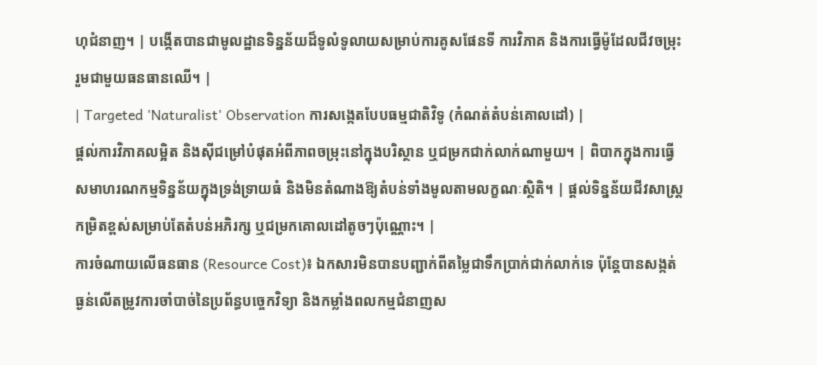ហុជំនាញ។ | បង្កើតបានជាមូលដ្ឋានទិន្នន័យដ៏ទូលំទូលាយសម្រាប់ការគូសផែនទី ការវិភាគ និងការធ្វើម៉ូដែលជីវចម្រុះ រួមជាមួយធនធានឈើ។ |
| Targeted 'Naturalist' Observation ការសង្កេតបែបធម្មជាតិវិទូ (កំណត់តំបន់គោលដៅ) |
ផ្តល់ការវិភាគលម្អិត និងស៊ីជម្រៅបំផុតអំពីភាពចម្រុះនៅក្នុងបរិស្ថាន ឬជម្រកជាក់លាក់ណាមួយ។ | ពិបាកក្នុងការធ្វើសមាហរណកម្មទិន្នន័យក្នុងទ្រង់ទ្រាយធំ និងមិនតំណាងឱ្យតំបន់ទាំងមូលតាមលក្ខណៈស្ថិតិ។ | ផ្តល់ទិន្នន័យជីវសាស្ត្រកម្រិតខ្ពស់សម្រាប់តែតំបន់អភិរក្ស ឬជម្រកគោលដៅតូចៗប៉ុណ្ណោះ។ |
ការចំណាយលើធនធាន (Resource Cost)៖ ឯកសារមិនបានបញ្ជាក់ពីតម្លៃជាទឹកប្រាក់ជាក់លាក់ទេ ប៉ុន្តែបានសង្កត់ធ្ងន់លើតម្រូវការចាំបាច់នៃប្រព័ន្ធបច្ចេកវិទ្យា និងកម្លាំងពលកម្មជំនាញស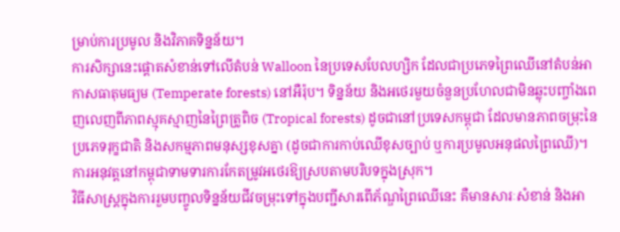ម្រាប់ការប្រមូល និងវិភាគទិន្នន័យ។
ការសិក្សានេះផ្តោតសំខាន់ទៅលើតំបន់ Walloon នៃប្រទេសបែលហ្សិក ដែលជាប្រភេទព្រៃឈើនៅតំបន់អាកាសធាតុមធ្យម (Temperate forests) នៅអឺរ៉ុប។ ទិន្នន័យ និងអថេរមួយចំនួនប្រហែលជាមិនឆ្លុះបញ្ចាំងពេញលេញពីភាពស្មុគស្មាញនៃព្រៃត្រូពិច (Tropical forests) ដូចជានៅប្រទេសកម្ពុជា ដែលមានភាពចម្រុះនៃប្រភេទរុក្ខជាតិ និងសកម្មភាពមនុស្សខុសគ្នា (ដូចជាការកាប់ឈើខុសច្បាប់ ឬការប្រមូលអនុផលព្រៃឈើ)។ ការអនុវត្តនៅកម្ពុជាទាមទារការកែតម្រូវអថេរឱ្យស្របតាមបរិបទក្នុងស្រុក។
វិធីសាស្ត្រក្នុងការរួមបញ្ចូលទិន្នន័យជីវចម្រុះទៅក្នុងបញ្ជីសារពើភ័ណ្ឌព្រៃឈើនេះ គឺមានសារៈសំខាន់ និងអា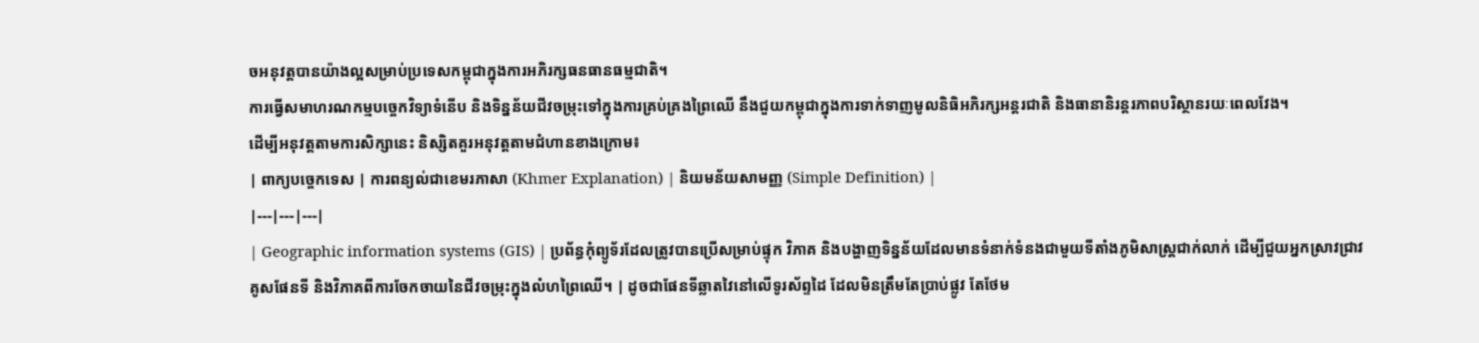ចអនុវត្តបានយ៉ាងល្អសម្រាប់ប្រទេសកម្ពុជាក្នុងការអភិរក្សធនធានធម្មជាតិ។
ការធ្វើសមាហរណកម្មបច្ចេកវិទ្យាទំនើប និងទិន្នន័យជីវចម្រុះទៅក្នុងការគ្រប់គ្រងព្រៃឈើ នឹងជួយកម្ពុជាក្នុងការទាក់ទាញមូលនិធិអភិរក្សអន្តរជាតិ និងធានានិរន្តរភាពបរិស្ថានរយៈពេលវែង។
ដើម្បីអនុវត្តតាមការសិក្សានេះ និស្សិតគួរអនុវត្តតាមជំហានខាងក្រោម៖
| ពាក្យបច្ចេកទេស | ការពន្យល់ជាខេមរភាសា (Khmer Explanation) | និយមន័យសាមញ្ញ (Simple Definition) |
|---|---|---|
| Geographic information systems (GIS) | ប្រព័ន្ធកុំព្យូទ័រដែលត្រូវបានប្រើសម្រាប់ផ្ទុក វិភាគ និងបង្ហាញទិន្នន័យដែលមានទំនាក់ទំនងជាមួយទីតាំងភូមិសាស្ត្រជាក់លាក់ ដើម្បីជួយអ្នកស្រាវជ្រាវគូសផែនទី និងវិភាគពីការចែកចាយនៃជីវចម្រុះក្នុងលំហព្រៃឈើ។ | ដូចជាផែនទីឆ្លាតវៃនៅលើទូរស័ព្ទដៃ ដែលមិនត្រឹមតែប្រាប់ផ្លូវ តែថែម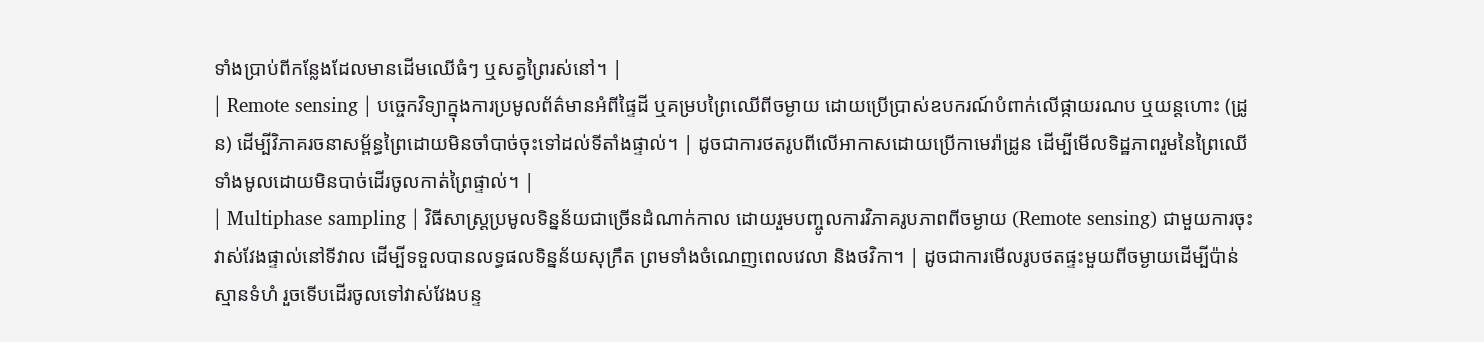ទាំងប្រាប់ពីកន្លែងដែលមានដើមឈើធំៗ ឬសត្វព្រៃរស់នៅ។ |
| Remote sensing | បច្ចេកវិទ្យាក្នុងការប្រមូលព័ត៌មានអំពីផ្ទៃដី ឬគម្របព្រៃឈើពីចម្ងាយ ដោយប្រើប្រាស់ឧបករណ៍បំពាក់លើផ្កាយរណប ឬយន្តហោះ (ដ្រូន) ដើម្បីវិភាគរចនាសម្ព័ន្ធព្រៃដោយមិនចាំបាច់ចុះទៅដល់ទីតាំងផ្ទាល់។ | ដូចជាការថតរូបពីលើអាកាសដោយប្រើកាមេរ៉ាដ្រូន ដើម្បីមើលទិដ្ឋភាពរួមនៃព្រៃឈើទាំងមូលដោយមិនបាច់ដើរចូលកាត់ព្រៃផ្ទាល់។ |
| Multiphase sampling | វិធីសាស្ត្រប្រមូលទិន្នន័យជាច្រើនដំណាក់កាល ដោយរួមបញ្ចូលការវិភាគរូបភាពពីចម្ងាយ (Remote sensing) ជាមួយការចុះវាស់វែងផ្ទាល់នៅទីវាល ដើម្បីទទួលបានលទ្ធផលទិន្នន័យសុក្រឹត ព្រមទាំងចំណេញពេលវេលា និងថវិកា។ | ដូចជាការមើលរូបថតផ្ទះមួយពីចម្ងាយដើម្បីប៉ាន់ស្មានទំហំ រួចទើបដើរចូលទៅវាស់វែងបន្ទ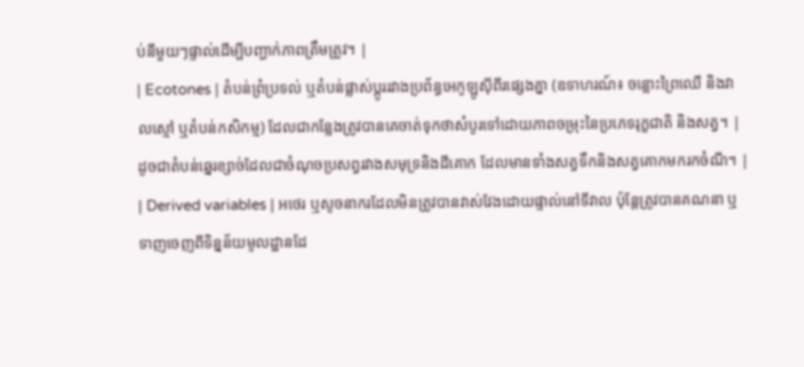ប់នីមួយៗផ្ទាល់ដើម្បីបញ្ជាក់ភាពត្រឹមត្រូវ។ |
| Ecotones | តំបន់ព្រំប្រទល់ ឬតំបន់ផ្លាស់ប្តូររវាងប្រព័ន្ធអេកូឡូស៊ីពីរផ្សេងគ្នា (ឧទាហរណ៍៖ ចន្លោះព្រៃឈើ និងវាលស្មៅ ឬតំបន់កសិកម្ម) ដែលជាកន្លែងត្រូវបានគេចាត់ទុកថាសំបូរទៅដោយភាពចម្រុះនៃប្រភេទរុក្ខជាតិ និងសត្វ។ | ដូចជាតំបន់ឆ្នេរខ្សាច់ដែលជាចំណុចប្រសព្វរវាងសមុទ្រនិងដីគោក ដែលមានទាំងសត្វទឹកនិងសត្វគោកមករកចំណី។ |
| Derived variables | អថេរ ឬសូចនាករដែលមិនត្រូវបានវាស់វែងដោយផ្ទាល់នៅទីវាល ប៉ុន្តែត្រូវបានគណនា ឬទាញចេញពីទិន្នន័យមូលដ្ឋានដែ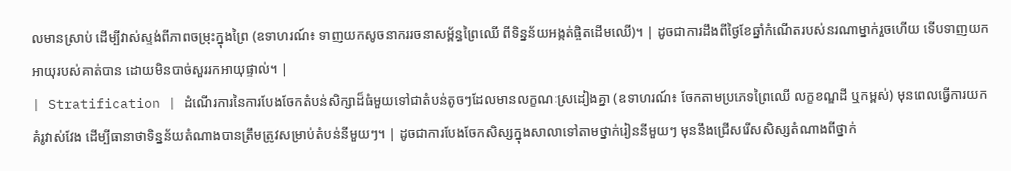លមានស្រាប់ ដើម្បីវាស់ស្ទង់ពីភាពចម្រុះក្នុងព្រៃ (ឧទាហរណ៍៖ ទាញយកសូចនាកររចនាសម្ព័ន្ធព្រៃឈើ ពីទិន្នន័យអង្កត់ផ្ចិតដើមឈើ)។ | ដូចជាការដឹងពីថ្ងៃខែឆ្នាំកំណើតរបស់នរណាម្នាក់រួចហើយ ទើបទាញយកអាយុរបស់គាត់បាន ដោយមិនបាច់សួររកអាយុផ្ទាល់។ |
| Stratification | ដំណើរការនៃការបែងចែកតំបន់សិក្សាដ៏ធំមួយទៅជាតំបន់តូចៗដែលមានលក្ខណៈស្រដៀងគ្នា (ឧទាហរណ៍៖ ចែកតាមប្រភេទព្រៃឈើ លក្ខខណ្ឌដី ឬកម្ពស់) មុនពេលធ្វើការយកគំរូវាស់វែង ដើម្បីធានាថាទិន្នន័យតំណាងបានត្រឹមត្រូវសម្រាប់តំបន់នីមួយៗ។ | ដូចជាការបែងចែកសិស្សក្នុងសាលាទៅតាមថ្នាក់រៀននីមួយៗ មុននឹងជ្រើសរើសសិស្សតំណាងពីថ្នាក់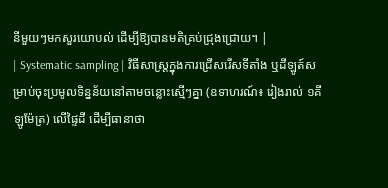នីមួយៗមកសួរយោបល់ ដើម្បីឱ្យបានមតិគ្រប់ជ្រុងជ្រោយ។ |
| Systematic sampling | វិធីសាស្ត្រក្នុងការជ្រើសរើសទីតាំង ឬដីឡូត៍សម្រាប់ចុះប្រមូលទិន្នន័យនៅតាមចន្លោះស្មើៗគ្នា (ឧទាហរណ៍៖ រៀងរាល់ ១គីឡូម៉ែត្រ) លើផ្ទៃដី ដើម្បីធានាថា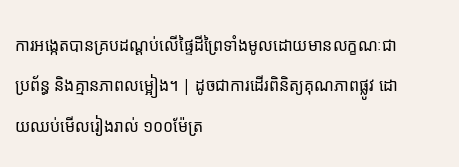ការអង្កេតបានគ្របដណ្តប់លើផ្ទៃដីព្រៃទាំងមូលដោយមានលក្ខណៈជាប្រព័ន្ធ និងគ្មានភាពលម្អៀង។ | ដូចជាការដើរពិនិត្យគុណភាពផ្លូវ ដោយឈប់មើលរៀងរាល់ ១០០ម៉ែត្រ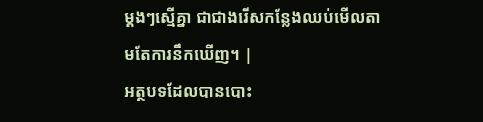ម្តងៗស្មើគ្នា ជាជាងរើសកន្លែងឈប់មើលតាមតែការនឹកឃើញ។ |
អត្ថបទដែលបានបោះ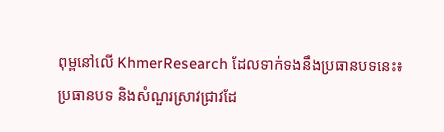ពុម្ពនៅលើ KhmerResearch ដែលទាក់ទងនឹងប្រធានបទនេះ៖
ប្រធានបទ និងសំណួរស្រាវជ្រាវដែ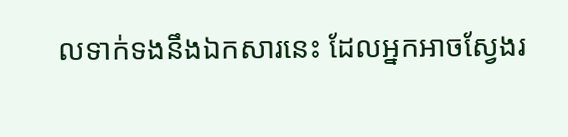លទាក់ទងនឹងឯកសារនេះ ដែលអ្នកអាចស្វែងរ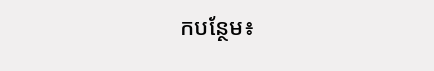កបន្ថែម៖